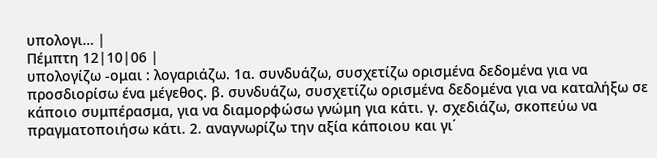υπολογι… |
Πέμπτη 12|10|06 |
υπολογίζω -ομαι : λογαριάζω. 1α. συνδυάζω, συσχετίζω ορισμένα δεδομένα για να προσδιορίσω ένα μέγεθος. β. συνδυάζω, συσχετίζω ορισμένα δεδομένα για να καταλήξω σε κάποιο συμπέρασμα, για να διαμορφώσω γνώμη για κάτι. γ. σχεδιάζω, σκοπεύω να πραγματοποιήσω κάτι. 2. αναγνωρίζω την αξία κάποιου και γι΄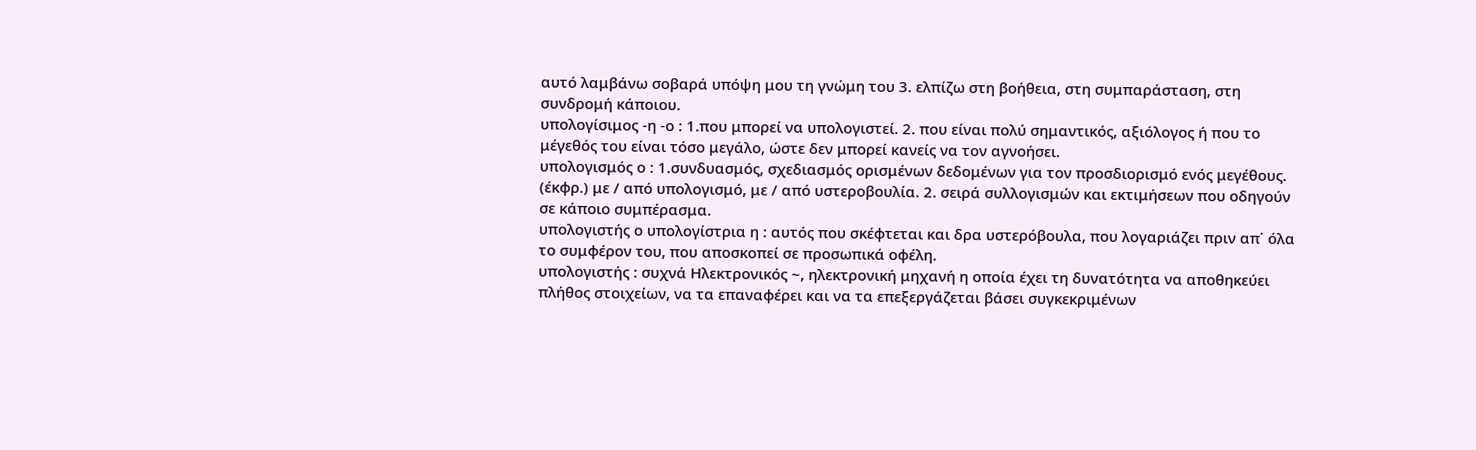αυτό λαμβάνω σοβαρά υπόψη μου τη γνώμη του 3. ελπίζω στη βοήθεια, στη συμπαράσταση, στη συνδρομή κάποιου.
υπολογίσιμος -η -ο : 1.που μπορεί να υπολογιστεί. 2. που είναι πολύ σημαντικός, αξιόλογος ή που το μέγεθός του είναι τόσο μεγάλο, ώστε δεν μπορεί κανείς να τον αγνοήσει.
υπολογισμός ο : 1.συνδυασμός, σχεδιασμός ορισμένων δεδομένων για τον προσδιορισμό ενός μεγέθους. (έκφρ.) με / από υπολογισμό, με / από υστεροβουλία. 2. σειρά συλλογισμών και εκτιμήσεων που οδηγούν σε κάποιο συμπέρασμα.
υπολογιστής ο υπολογίστρια η : αυτός που σκέφτεται και δρα υστερόβουλα, που λογαριάζει πριν απ΄ όλα το συμφέρον του, που αποσκοπεί σε προσωπικά οφέλη.
υπολογιστής : συχνά Hλεκτρονικός ~, ηλεκτρονική μηχανή η οποία έχει τη δυνατότητα να αποθηκεύει πλήθος στοιχείων, να τα επαναφέρει και να τα επεξεργάζεται βάσει συγκεκριμένων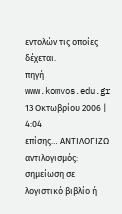εντολών τις οποίες δέχεται.
πηγή www.komvos.edu.gr
13 Οκτωβρίου 2006 | 4:04
επίσης… ΑΝΤΙΛΟΓΙΖΩ
αντιλογισμός: σημείωση σε λογιστικό βιβλίο ή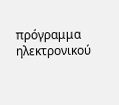πρόγραμμα ηλεκτρονικού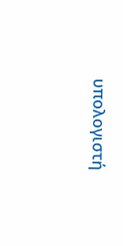υπολογιστή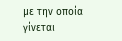με την οποία γίνεται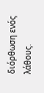διόρθωση ενός λάθους.